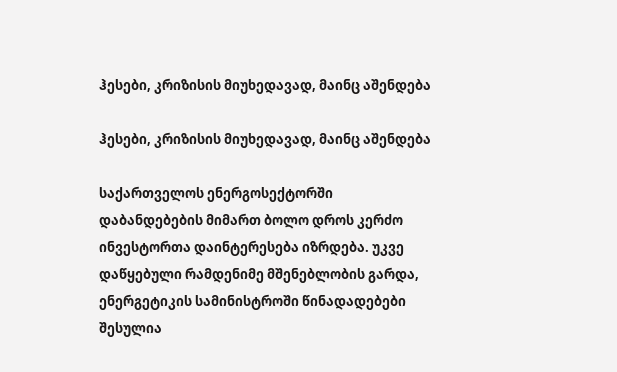ჰესები, კრიზისის მიუხედავად, მაინც აშენდება

ჰესები, კრიზისის მიუხედავად, მაინც აშენდება

საქართველოს ენერგოსექტორში დაბანდებების მიმართ ბოლო დროს კერძო ინვესტორთა დაინტერესება იზრდება. უკვე დაწყებული რამდენიმე მშენებლობის გარდა, ენერგეტიკის სამინისტროში წინადადებები შესულია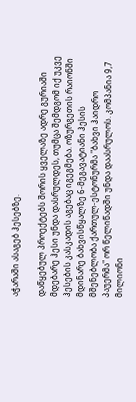აჭარაში ასაგებ ჰესებზე.

დაწყებულ პროექტებს შორის ყველაზე ადრე გურიაში მდებარე ჰესი უნდა დასრულდეს, თუმცა შემდგომ იქ უკვე ჰესების კასკადის აგებაც იგეგმება. ოზურგეთის რაიონში მდინარე ბახვისწყალზე 6-მეგავატიანი ჰესის მშენებლობა ქართულ-ესტონურმა "ბახვი ჰაიდრო პაუერმა" ორ წელიწადში უნდა დაასრულოს. კომპანია 9,7 მილიონი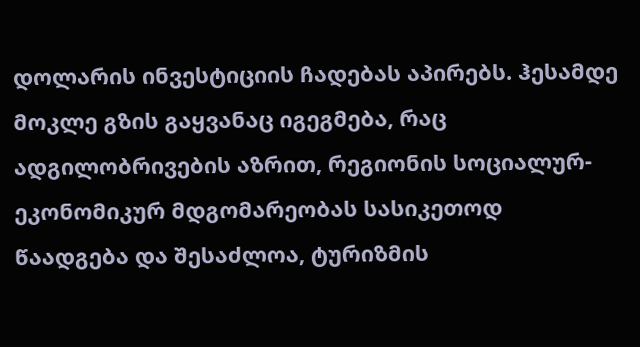დოლარის ინვესტიციის ჩადებას აპირებს. ჰესამდე მოკლე გზის გაყვანაც იგეგმება, რაც ადგილობრივების აზრით, რეგიონის სოციალურ-ეკონომიკურ მდგომარეობას სასიკეთოდ წაადგება და შესაძლოა, ტურიზმის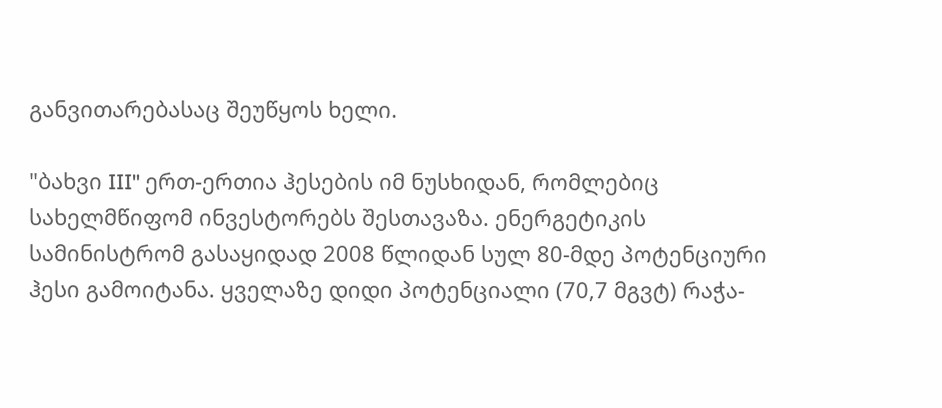განვითარებასაც შეუწყოს ხელი.

"ბახვი III" ერთ-ერთია ჰესების იმ ნუსხიდან, რომლებიც სახელმწიფომ ინვესტორებს შესთავაზა. ენერგეტიკის სამინისტრომ გასაყიდად 2008 წლიდან სულ 80-მდე პოტენციური ჰესი გამოიტანა. ყველაზე დიდი პოტენციალი (70,7 მგვტ) რაჭა-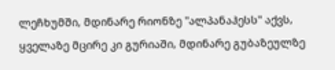ლეჩხუმში, მდინარე რიონზე "ალპანაჰესს" აქვს, ყველაზე მცირე კი გურიაში, მდინარე გუბაზეულზე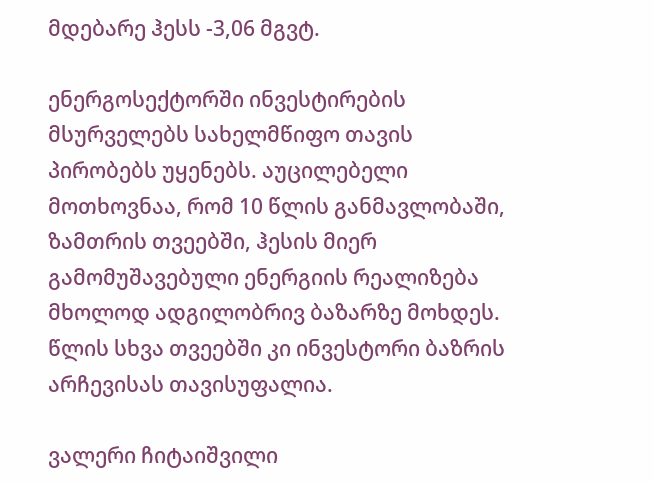მდებარე ჰესს -3,06 მგვტ.

ენერგოსექტორში ინვესტირების მსურველებს სახელმწიფო თავის პირობებს უყენებს. აუცილებელი მოთხოვნაა, რომ 10 წლის განმავლობაში, ზამთრის თვეებში, ჰესის მიერ გამომუშავებული ენერგიის რეალიზება მხოლოდ ადგილობრივ ბაზარზე მოხდეს. წლის სხვა თვეებში კი ინვესტორი ბაზრის არჩევისას თავისუფალია.

ვალერი ჩიტაიშვილი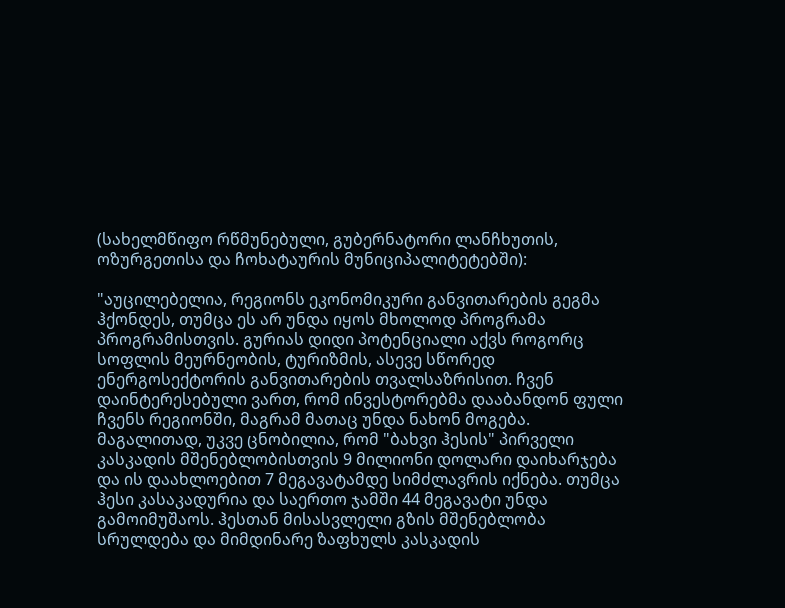(სახელმწიფო რწმუნებული, გუბერნატორი ლანჩხუთის, ოზურგეთისა და ჩოხატაურის მუნიციპალიტეტებში):

"აუცილებელია, რეგიონს ეკონომიკური განვითარების გეგმა ჰქონდეს, თუმცა ეს არ უნდა იყოს მხოლოდ პროგრამა პროგრამისთვის. გურიას დიდი პოტენციალი აქვს როგორც სოფლის მეურნეობის, ტურიზმის, ასევე სწორედ ენერგოსექტორის განვითარების თვალსაზრისით. ჩვენ დაინტერესებული ვართ, რომ ინვესტორებმა დააბანდონ ფული ჩვენს რეგიონში, მაგრამ მათაც უნდა ნახონ მოგება. მაგალითად, უკვე ცნობილია, რომ "ბახვი ჰესის" პირველი კასკადის მშენებლობისთვის 9 მილიონი დოლარი დაიხარჯება და ის დაახლოებით 7 მეგავატამდე სიმძლავრის იქნება. თუმცა ჰესი კასაკადურია და საერთო ჯამში 44 მეგავატი უნდა გამოიმუშაოს. ჰესთან მისასვლელი გზის მშენებლობა სრულდება და მიმდინარე ზაფხულს კასკადის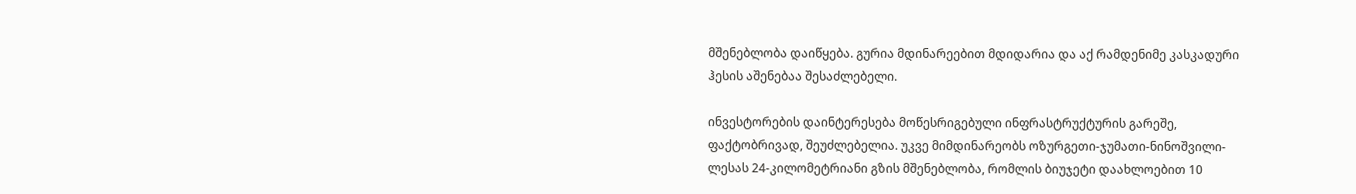მშენებლობა დაიწყება. გურია მდინარეებით მდიდარია და აქ რამდენიმე კასკადური ჰესის აშენებაა შესაძლებელი.

ინვესტორების დაინტერესება მოწესრიგებული ინფრასტრუქტურის გარეშე, ფაქტობრივად, შეუძლებელია. უკვე მიმდინარეობს ოზურგეთი-ჯუმათი-ნინოშვილი-ლესას 24-კილომეტრიანი გზის მშენებლობა, რომლის ბიუჯეტი დაახლოებით 10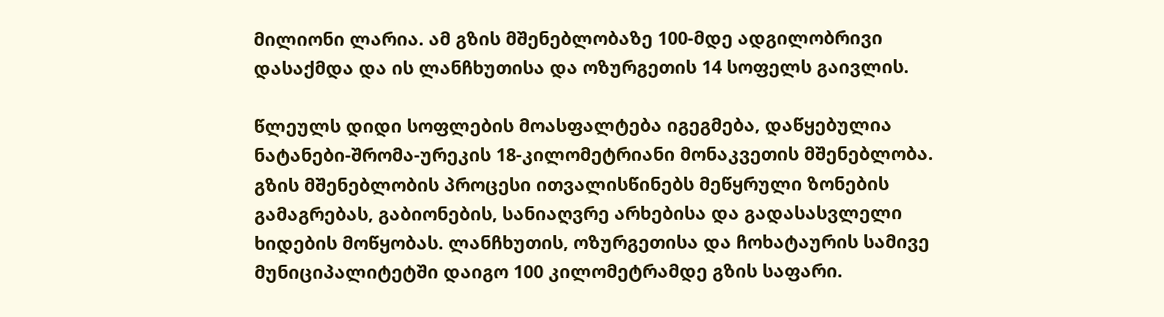მილიონი ლარია. ამ გზის მშენებლობაზე 100-მდე ადგილობრივი დასაქმდა და ის ლანჩხუთისა და ოზურგეთის 14 სოფელს გაივლის.

წლეულს დიდი სოფლების მოასფალტება იგეგმება, დაწყებულია ნატანები-შრომა-ურეკის 18-კილომეტრიანი მონაკვეთის მშენებლობა. გზის მშენებლობის პროცესი ითვალისწინებს მეწყრული ზონების გამაგრებას, გაბიონების, სანიაღვრე არხებისა და გადასასვლელი ხიდების მოწყობას. ლანჩხუთის, ოზურგეთისა და ჩოხატაურის სამივე მუნიციპალიტეტში დაიგო 100 კილომეტრამდე გზის საფარი.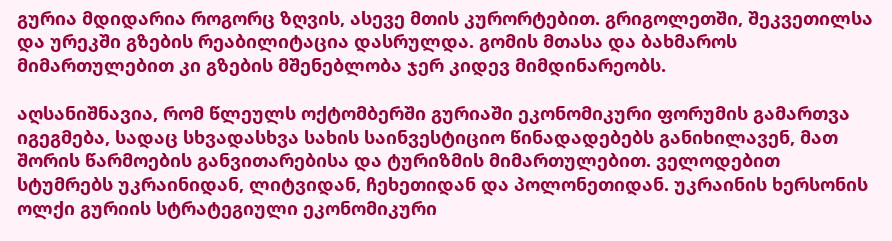გურია მდიდარია როგორც ზღვის, ასევე მთის კურორტებით. გრიგოლეთში, შეკვეთილსა და ურეკში გზების რეაბილიტაცია დასრულდა. გომის მთასა და ბახმაროს მიმართულებით კი გზების მშენებლობა ჯერ კიდევ მიმდინარეობს.

აღსანიშნავია, რომ წლეულს ოქტომბერში გურიაში ეკონომიკური ფორუმის გამართვა იგეგმება, სადაც სხვადასხვა სახის საინვესტიციო წინადადებებს განიხილავენ, მათ შორის წარმოების განვითარებისა და ტურიზმის მიმართულებით. ველოდებით სტუმრებს უკრაინიდან, ლიტვიდან, ჩეხეთიდან და პოლონეთიდან. უკრაინის ხერსონის ოლქი გურიის სტრატეგიული ეკონომიკური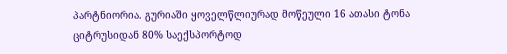პარტნიორია. გურიაში ყოველწლიურად მოწეული 16 ათასი ტონა ციტრუსიდან 80% საექსპორტოდ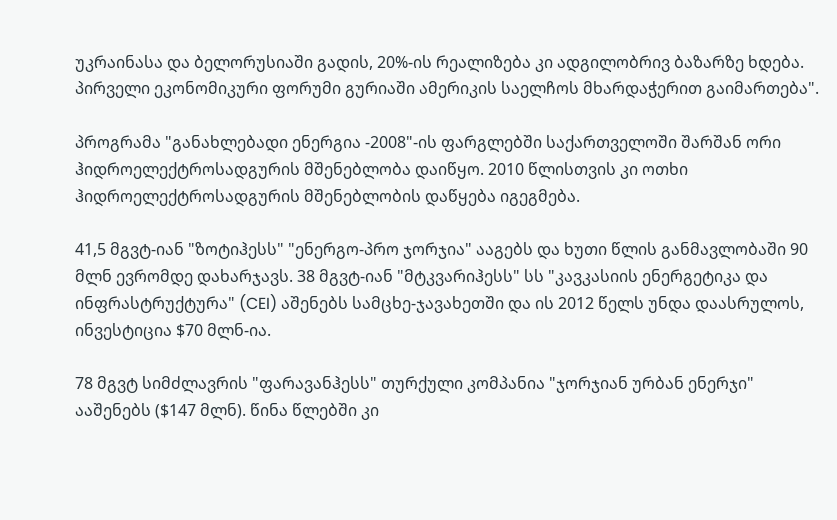უკრაინასა და ბელორუსიაში გადის, 20%-ის რეალიზება კი ადგილობრივ ბაზარზე ხდება. პირველი ეკონომიკური ფორუმი გურიაში ამერიკის საელჩოს მხარდაჭერით გაიმართება".

პროგრამა "განახლებადი ენერგია -2008"-ის ფარგლებში საქართველოში შარშან ორი ჰიდროელექტროსადგურის მშენებლობა დაიწყო. 2010 წლისთვის კი ოთხი ჰიდროელექტროსადგურის მშენებლობის დაწყება იგეგმება.

41,5 მგვტ-იან "ზოტიჰესს" "ენერგო-პრო ჯორჯია" ააგებს და ხუთი წლის განმავლობაში 90 მლნ ევრომდე დახარჯავს. 38 მგვტ-იან "მტკვარიჰესს" სს "კავკასიის ენერგეტიკა და ინფრასტრუქტურა" (CEI) აშენებს სამცხე-ჯავახეთში და ის 2012 წელს უნდა დაასრულოს, ინვესტიცია $70 მლნ-ია.

78 მგვტ სიმძლავრის "ფარავანჰესს" თურქული კომპანია "ჯორჯიან ურბან ენერჯი" ააშენებს ($147 მლნ). წინა წლებში კი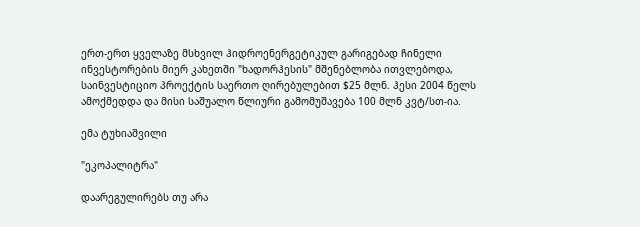ერთ-ერთ ყველაზე მსხვილ ჰიდროენერგეტიკულ გარიგებად ჩინელი ინვესტორების მიერ კახეთში "ხადორჰესის" მშენებლობა ითვლებოდა, საინვესტიციო პროექტის საერთო ღირებულებით $25 მლნ. ჰესი 2004 წელს ამოქმედდა და მისი საშუალო წლიური გამომუშავება 100 მლნ კვტ/სთ-ია.

ემა ტუხიაშვილი

"ეკოპალიტრა"

დაარეგულირებს თუ არა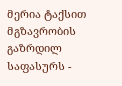მერია ტაქსით მგზავრობის გაზრდილ საფასურს -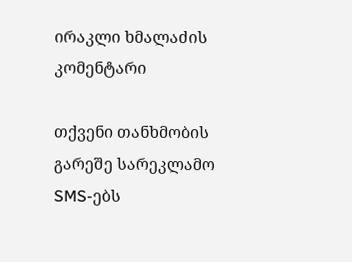ირაკლი ხმალაძის კომენტარი

თქვენი თანხმობის გარეშე სარეკლამო SMS-ებს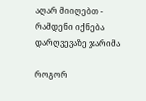აღარ მიიღებთ - რამდენი იქნება დარღვევაზე ჯარიმა

როგორ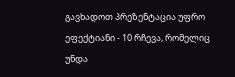გავხადოთ პრეზენტაცია უფრო ეფექტიანი - 10 რჩევა, რომელიც უნდა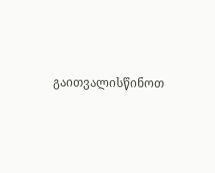გაითვალისწინოთ